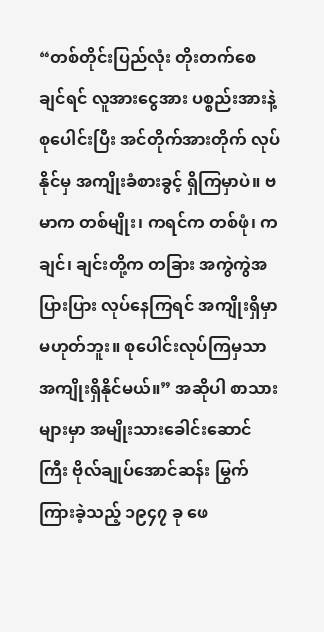“တစ်တိုင်းပြည်လုံး တိုးတက်စေချင်ရင် လူအားငွေအား ပစ္စည်းအားနဲ့ စုပေါင်းပြီး အင်တိုက်အားတိုက် လုပ်နိုင်မှ အကျိုးခံစားခွင့် ရှိကြမှာပဲ။ ဗမာက တစ်မျိုး၊ ကရင်က တစ်ဖုံ၊ ကချင်၊ ချင်းတို့က တခြား အကွဲကွဲအပြားပြား လုပ်နေကြရင် အကျိုးရှိမှာ မဟုတ်ဘူး။ စုပေါင်းလုပ်ကြမှသာ အကျိုးရှိနိုင်မယ်။” အဆိုပါ စာသားများမှာ အမျိုးသားခေါင်းဆောင်ကြီး ဗိုလ်ချုပ်အောင်ဆန်း မြွက်ကြားခဲ့သည့် ၁၉၄၇ ခု ဖေ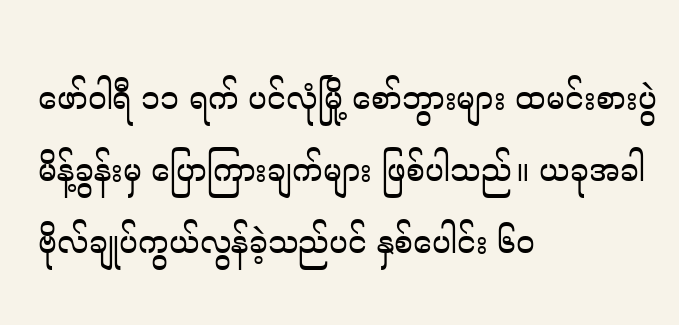ဖော်ဝါရီ ၁၁ ရက် ပင်လုံမြို့ စော်ဘွားများ ထမင်းစားပွဲမိန့်ခွန်းမှ ပြောကြားချက်များ ဖြစ်ပါသည်။ ယခုအခါ ဗိုလ်ချုပ်ကွယ်လွန်ခဲ့သည်ပင် နှစ်ပေါင်း ၆၀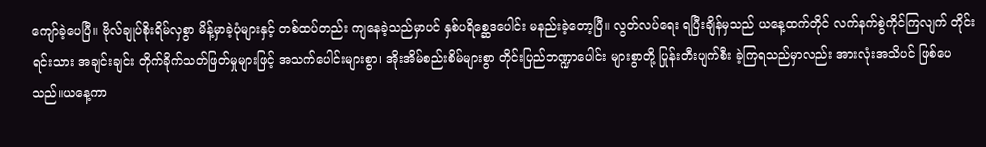ကျော်ခဲ့ပေပြီ။ ဗိုလ်ချုပ်စိုးရိမ်လှစွာ မိန့်မှာခဲ့ပုံများနှင့် တစ်ထပ်တည်း ကျနေခဲ့သည်မှာပင် နှစ်ပရိစ္ဆေဒပေါင်း မနည်းခဲ့တော့ပြီ။ လွတ်လပ်ရေး ရပြီးချိန်မှသည် ယနေ့ထက်တိုင် လက်နက်စွဲကိုင်ကြလျက် တိုင်းရင်းသား အချင်းချင်း တိုက်ခိုက်သတ်ဖြတ်မှုများဖြင့် အသက်ပေါင်းများစွာ၊ အိုးအိမ်စည်းစိမ်များစွာ တိုင်းပြည်ဘဏ္ဍာပေါင်း များစွာတို့ ပြုန်းတီးပျက်စီး ခဲ့ကြရသည်မှာလည်း အားလုံးအသိပင် ဖြစ်ပေသည်။ယနေ့ကာ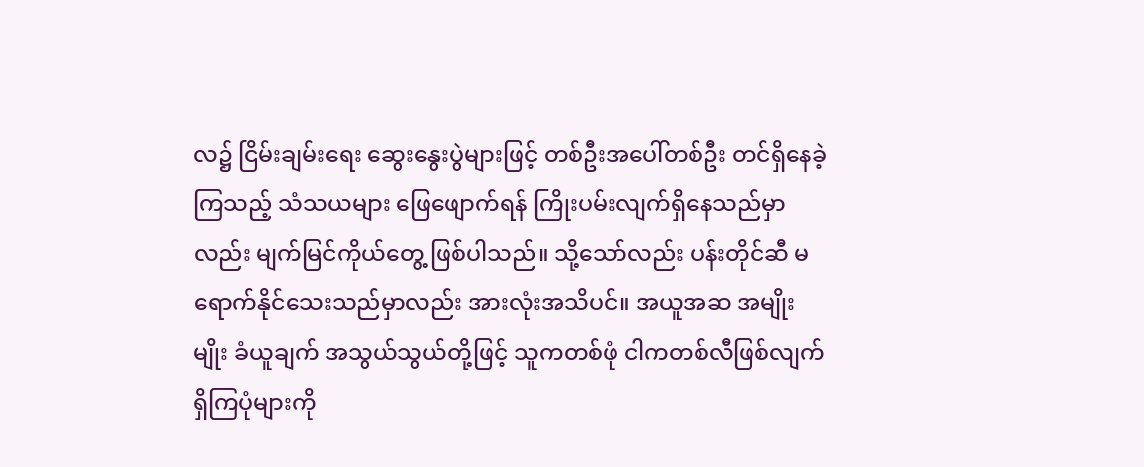လ၌ ငြိမ်းချမ်းရေး ဆွေးနွေးပွဲများဖြင့် တစ်ဦးအပေါ်တစ်ဦး တင်ရှိနေခဲ့ကြသည့် သံသယများ ဖြေဖျောက်ရန် ကြိုးပမ်းလျက်ရှိနေသည်မှာလည်း မျက်မြင်ကိုယ်တွေ့ ဖြစ်ပါသည်။ သို့သော်လည်း ပန်းတိုင်ဆီ မရောက်နိုင်သေးသည်မှာလည်း အားလုံးအသိပင်။ အယူအဆ အမျိုးမျိုး ခံယူချက် အသွယ်သွယ်တို့ဖြင့် သူကတစ်ဖုံ ငါကတစ်လီဖြစ်လျက် ရှိကြပုံများကို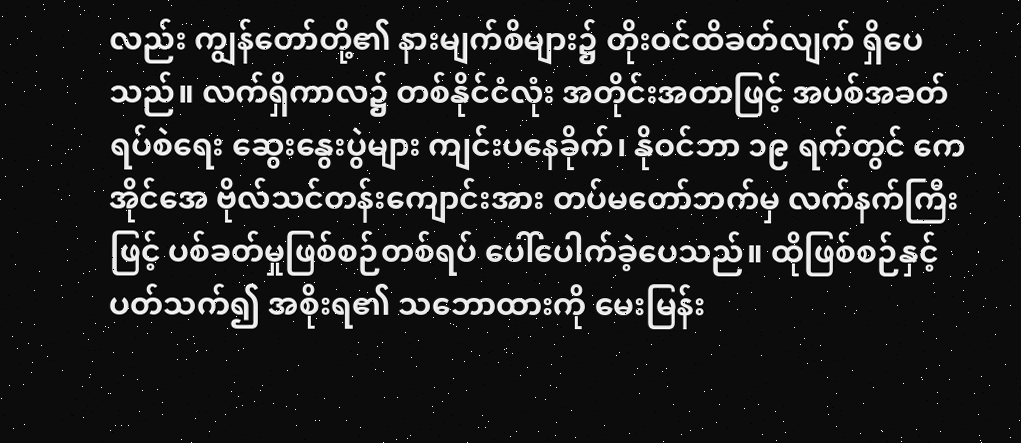လည်း ကျွန်တော်တို့၏ နားမျက်စိများ၌ တိုးဝင်ထိခတ်လျက် ရှိပေသည်။ လက်ရှိကာလ၌ တစ်နိုင်ငံလုံး အတိုင်းအတာဖြင့် အပစ်အခတ်ရပ်စဲရေး ဆွေးနွေးပွဲများ ကျင်းပနေခိုက်၊ နိုဝင်ဘာ ၁၉ ရက်တွင် ကေအိုင်အေ ဗိုလ်သင်တန်းကျောင်းအား တပ်မတော်ဘက်မှ လက်နက်ကြီးဖြင့် ပစ်ခတ်မှုဖြစ်စဉ်တစ်ရပ် ပေါ်ပေါက်ခဲ့ပေသည်။ ထိုဖြစ်စဉ်နှင့်ပတ်သက်၍ အစိုးရ၏ သဘောထားကို မေးမြန်း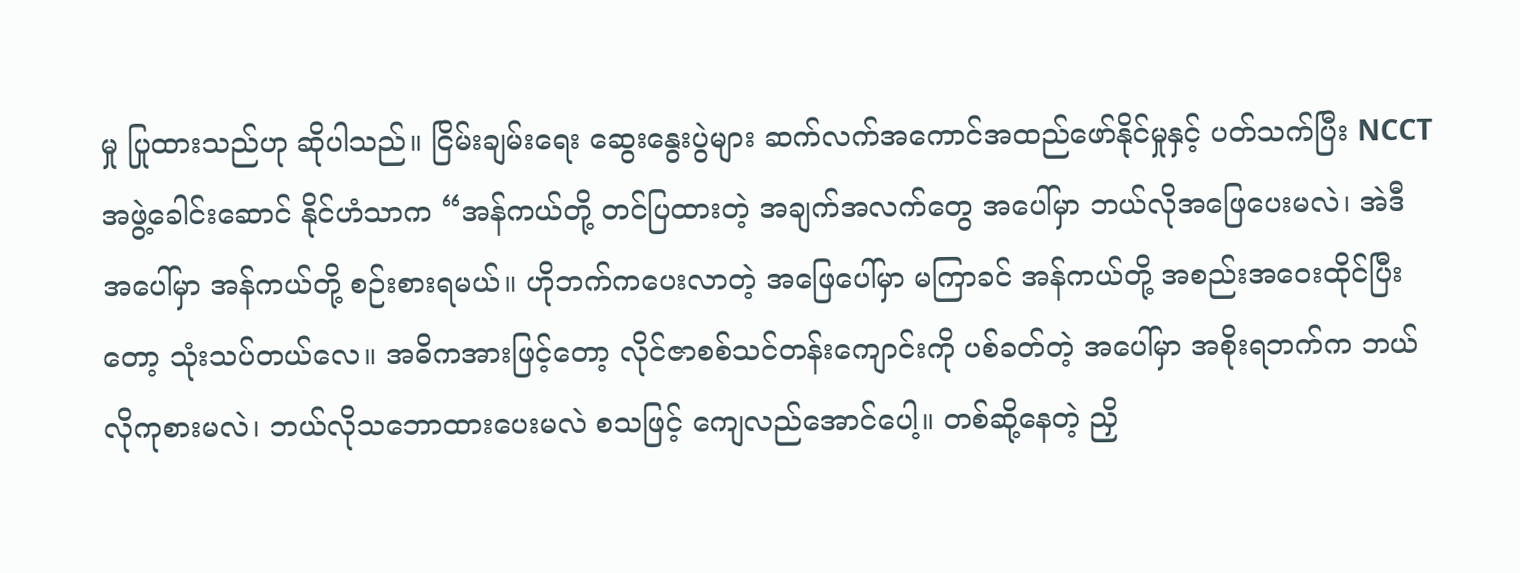မှု ပြုထားသည်ဟု ဆိုပါသည်။ ငြိမ်းချမ်းရေး ဆွေးနွေးပွဲများ ဆက်လက်အကောင်အထည်ဖော်နိုင်မှုနှင့် ပတ်သက်ပြီး NCCT အဖွဲ့ခေါင်းဆောင် နိုင်ဟံသာက “အန်ကယ်တို့ တင်ပြထားတဲ့ အချက်အလက်တွေ အပေါ်မှာ ဘယ်လိုအဖြေပေးမလဲ၊ အဲဒီ အပေါ်မှာ အန်ကယ်တို့ စဉ်းစားရမယ်။ ဟိုဘက်ကပေးလာတဲ့ အဖြေပေါ်မှာ မကြာခင် အန်ကယ်တို့ အစည်းအဝေးထိုင်ပြီးတော့ သုံးသပ်တယ်လေ။ အဓိကအားဖြင့်တော့ လိုင်ဇာစစ်သင်တန်းကျောင်းကို ပစ်ခတ်တဲ့ အပေါ်မှာ အစိုးရဘက်က ဘယ်လိုကုစားမလဲ၊ ဘယ်လိုသဘောထားပေးမလဲ စသဖြင့် ကျေလည်အောင်ပေါ့။ တစ်ဆို့နေတဲ့ ညှိ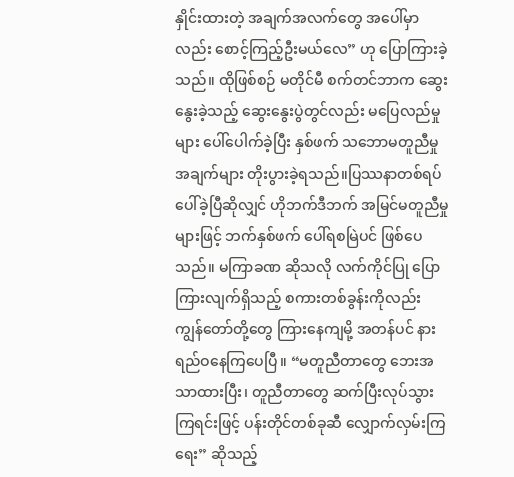နှိုင်းထားတဲ့ အချက်အလက်တွေ အပေါ်မှာလည်း စောင့်ကြည့်ဦးမယ်လေ” ဟု ပြောကြားခဲ့သည်။ ထိုဖြစ်စဉ် မတိုင်မီ စက်တင်ဘာက ဆွေးနွေးခဲ့သည့် ဆွေးနွေးပွဲတွင်လည်း မပြေလည်မှုများ ပေါ်ပေါက်ခဲ့ပြီး နှစ်ဖက် သဘောမတူညီမှု အချက်များ တိုးပွားခဲ့ရသည်။ပြဿနာတစ်ရပ် ပေါ်ခဲ့ပြီဆိုလျှင် ဟိုဘက်ဒီဘက် အမြင်မတူညီမှုများဖြင့် ဘက်နှစ်ဖက် ပေါ်ရစမြဲပင် ဖြစ်ပေသည်။ မကြာခဏ ဆိုသလို လက်ကိုင်ပြု ပြောကြားလျက်ရှိသည့် စကားတစ်ခွန်းကိုလည်း ကျွန်တော်တို့တွေ ကြားနေကျမို့ အတန်ပင် နားရည်ဝနေကြပေပြီ။ “မတူညီတာတွေ ဘေးအသာထားပြီး၊ တူညီတာတွေ ဆက်ပြီးလုပ်သွားကြရင်းဖြင့် ပန်းတိုင်တစ်ခုဆီ လျှောက်လှမ်းကြရေး” ဆိုသည့်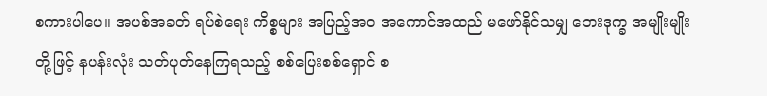စကားပါပေ။ အပစ်အခတ် ရပ်စဲရေး ကိစ္စများ အပြည့်အ၀ အကောင်အထည် မဖော်နိုင်သမျှ ဘေးဒုက္ခ အမျိုးမျိုးတို့ဖြင့် နပန်းလုံး သတ်ပုတ်နေကြရသည့် စစ်ပြေးစစ်ရှောင် စ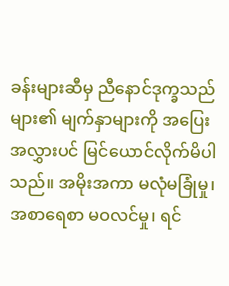ခန်းများဆီမှ ညီနောင်ဒုက္ခသည်များ၏ မျက်နှာများကို အပြေးအလွှားပင် မြင်ယောင်လိုက်မိပါသည်။ အမိုးအကာ မလုံမခြုံမှု၊ အစာရေစာ မဝလင်မှု၊ ရင်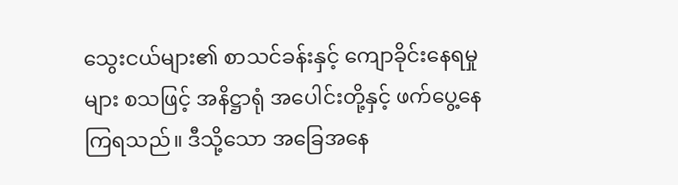သွေးငယ်များ၏ စာသင်ခန်းနှင့် ကျောခိုင်းနေရမှုများ စသဖြင့် အနိဋ္ဌာရုံ အပေါင်းတို့နှင့် ဖက်ပွေ့နေကြရသည်။ ဒီသို့သော အခြေအနေ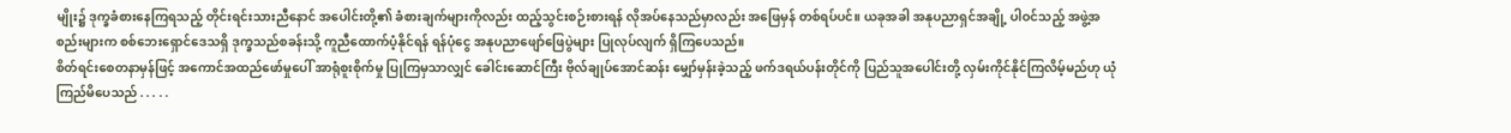မျိုး၌ ဒုက္ခခံစားနေကြရသည့် တိုင်းရင်းသားညီနောင် အပေါင်းတို့၏ ခံစားချက်များကိုလည်း ထည့်သွင်းစဉ်းစားရန် လိုအပ်နေသည်မှာလည်း အဖြေမှန် တစ်ရပ်ပင်။ ယခုအခါ အနုပညာရှင်အချို့ ပါဝင်သည့် အဖွဲ့အစည်းများက စစ်ဘေးရှောင်ဒေသရှိ ဒုက္ခသည်စခန်းသို့ ကူညီထောက်ပံ့နိုင်ရန် ရန်ပုံငွေ အနုပညာဖျော်ဖြေပွဲများ ပြုလုပ်လျက် ရှိကြပေသည်။
စိတ်ရင်းစေတနာမှန်ဖြင့် အကောင်အထည်ဖော်မှုပေါ် အာရုံစူးစိုက်မှု ပြုကြမှသာလျှင် ခေါင်းဆောင်ကြီး ဗိုလ်ချုပ်အောင်ဆန်း မျှော်မှန်းခဲ့သည့် ဖက်ဒရယ်ပန်းတိုင်ကို ပြည်သူအပေါင်းတို့ လှမ်းကိုင်နိုင်ကြလိမ့်မည်ဟု ယုံကြည်မိပေသည် . . . . .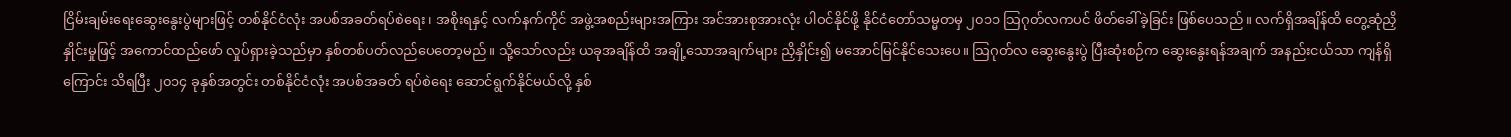ငြိမ်းချမ်းရေးဆွေးနွေးပွဲများဖြင့် တစ်နိုင်ငံလုံး အပစ်အခတ်ရပ်စဲရေး၊ အစိုးရနှင့် လက်နက်ကိုင် အဖွဲ့အစည်းများအကြား အင်အားစုအားလုံး ပါဝင်နိုင်ဖို့ နိုင်ငံတော်သမ္မတမှ ၂၀၁၁ သြဂုတ်လကပင် ဖိတ်ခေါ်ခဲ့ခြင်း ဖြစ်ပေသည်။ လက်ရှိအချိန်ထိ တွေ့ဆုံညှိနှိုင်းမှုဖြင့် အကောင်ထည်ဖော် လှုပ်ရှားခဲ့သည်မှာ နှစ်တစ်ပတ်လည်ပေတော့မည်။ သို့သော်လည်း ယခုအချိန်ထိ အချို့သောအချက်များ ညှိနှိုင်း၍ မအောင်မြင်နိုင်သေးပေ။ သြဂုတ်လ ဆွေးနွေးပွဲ ပြီးဆုံးစဉ်က ဆွေးနွေးရန်အချက် အနည်းငယ်သာ ကျန်ရှိကြောင်း သိရပြီး ၂၀၁၄ ခုနှစ်အတွင်း တစ်နိုင်ငံလုံး အပစ်အခတ် ရပ်စဲရေး ဆောင်ရွက်နိုင်မယ်လို့ နှစ်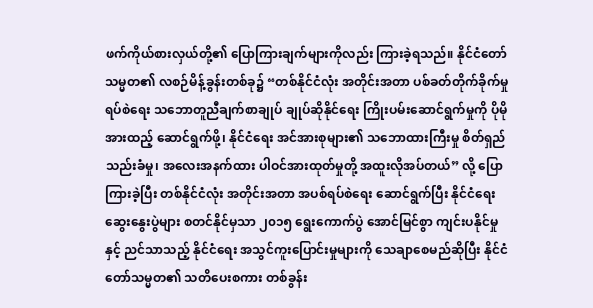ဖက်ကိုယ်စားလှယ်တို့၏ ပြောကြားချက်များကိုလည်း ကြားခဲ့ရသည်။ နိုင်ငံတော်သမ္မတ၏ လစဉ်မိန့်ခွန်းတစ်ခု၌ “တစ်နိုင်ငံလုံး အတိုင်းအတာ ပစ်ခတ်တိုက်ခိုက်မှု ရပ်စဲရေး သဘောတူညီချက်စာချုပ် ချုပ်ဆိုနိုင်ရေး ကြိုးပမ်းဆောင်ရွက်မှုကို ပိုမိုအားထည့် ဆောင်ရွက်ဖို့၊ နိုင်ငံရေး အင်အားစုများ၏ သဘောထားကြီးမှု စိတ်ရှည်သည်းခံမှု၊ အလေးအနက်ထား ပါဝင်အားထုတ်မှုတို့ အထူးလိုအပ်တယ်” လို့ ပြောကြားခဲ့ပြီး တစ်နိုင်ငံလုံး အတိုင်းအတာ အပစ်ရပ်စဲရေး ဆောင်ရွက်ပြီး နိုင်ငံရေးဆွေးနွေးပွဲများ စတင်နိုင်မှသာ ၂၀၁၅ ရွေးကောက်ပွဲ အောင်မြင်စွာ ကျင်းပနိုင်မှုနှင့် ညင်သာသည့် နိုင်ငံရေး အသွင်ကူးပြောင်းမှုများကို သေချာစေမည်ဆိုပြီး နိုင်ငံတော်သမ္မတ၏ သတိပေးစကား တစ်ခွန်း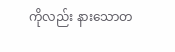ကိုလည်း နားသောတ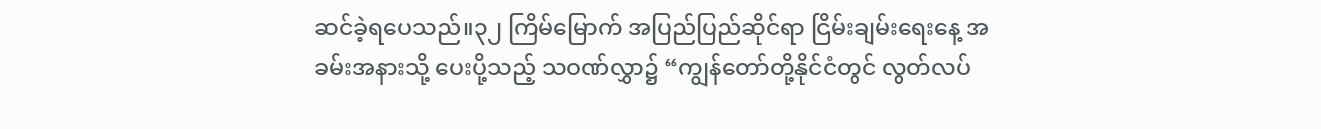ဆင်ခဲ့ရပေသည်။၃၂ ကြိမ်မြောက် အပြည်ပြည်ဆိုင်ရာ ငြိမ်းချမ်းရေးနေ့ အခမ်းအနားသို့ ပေးပို့သည့် သဝဏ်လွှာ၌ “ကျွန်တော်တို့နိုင်ငံတွင် လွတ်လပ်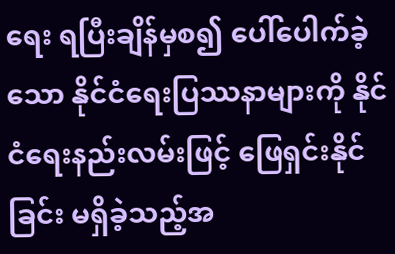ရေး ရပြီးချိန်မှစ၍ ပေါ်ပေါက်ခဲ့သော နိုင်ငံရေးပြဿနာများကို နိုင်ငံရေးနည်းလမ်းဖြင့် ဖြေရှင်းနိုင်ခြင်း မရှိခဲ့သည့်အ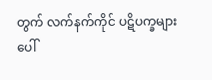တွက် လက်နက်ကိုင် ပဋိပက္ခများ ပေါ်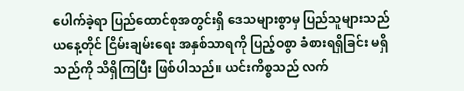ပေါက်ခဲ့ရာ ပြည်ထောင်စုအတွင်းရှိ ဒေသများစွာမှ ပြည်သူများသည် ယနေ့တိုင် ငြိမ်းချမ်းရေး အနှစ်သာရကို ပြည့်ဝစွာ ခံစားရရှိခြင်း မရှိသည်ကို သိရှိကြပြီး ဖြစ်ပါသည်။ ယင်းကိစ္စသည် လက်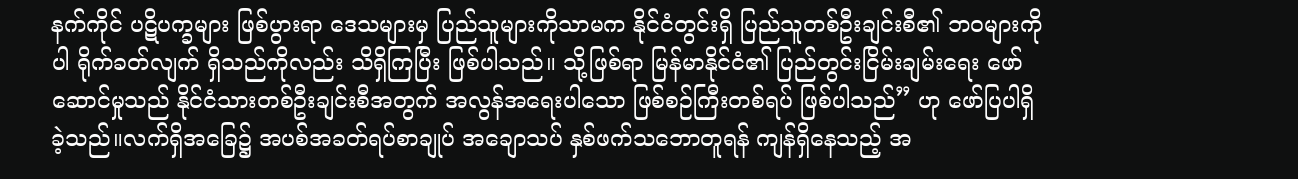နက်ကိုင် ပဋိပက္ခများ ဖြစ်ပွားရာ ဒေသများမှ ပြည်သူများကိုသာမက နိုင်ငံတွင်းရှိ ပြည်သူတစ်ဦးချင်းစီ၏ ဘဝများကိုပါ ရိုက်ခတ်လျက် ရှိသည်ကိုလည်း သိရှိကြပြီး ဖြစ်ပါသည်။ သို့ဖြစ်ရာ မြန်မာနိုင်ငံ၏ ပြည်တွင်းငြိမ်းချမ်းရေး ဖော်ဆောင်မှုသည် နိုင်ငံသားတစ်ဦးချင်းစီအတွက် အလွန်အရေးပါသော ဖြစ်စဉ်ကြီးတစ်ရပ် ဖြစ်ပါသည်” ဟု ဖော်ပြပါရှိခဲ့သည်။လက်ရှိအခြေ၌ အပစ်အခတ်ရပ်စာချုပ် အချောသပ် နှစ်ဖက်သဘောတူရန် ကျန်ရှိနေသည့် အ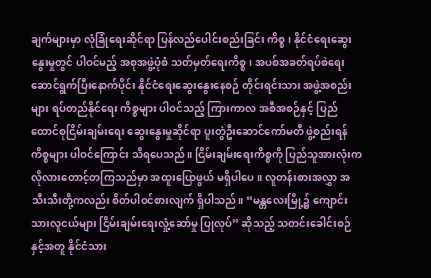ချက်များမှာ လုံခြုံရေးဆိုင်ရာ ပြန်လည်ပေါင်းစည်းခြင်း ကိစ္စ၊ နိုင်ငံရေးဆွေးနွေးမှုတွင် ပါဝင်မည့် အစုအဖွဲ့ပုံစံ သတ်မှတ်ရေးကိစ္စ၊ အပစ်အခတ်ရပ်စဲရေး ဆောင်ရွက်ပြီးနောက်ပိုင်း နိုင်ငံရေးဆွေးနွေးနေစဉ် တိုင်းရင်းသား အဖွဲ့အစည်းများ ရပ်တည်နိုင်ရေး ကိစ္စများ ပါဝင်သည့် ကြားကာလ အစီအစဉ်နှင့် ပြည်ထောင်စုငြိမ်းချမ်းရေး ဆွေးနွေးမှုဆိုင်ရာ ပူးတွဲဦးဆောင်ကော်မတီ ဖွဲ့စည်းရန် ကိစ္စများ ပါဝင်ကြောင်း သိရပေသည်။ ငြိမ်းချမ်းရေးကိစ္စကို ပြည်သူအားလုံးက လိုလားတောင့်တကြသည်မှာ အထူးပြောဖွယ် မရှိပါပေ။ လူတန်းစားအလွှာ အသီးသီးတို့ကလည်း စိတ်ပါဝင်စားလျက် ရှိပါသည်။ “မန္တလေးမြို့၌ ကျောင်းသားလူငယ်များ ငြိမ်းချမ်းရေးလှုံ့ဆော်မှု ပြုလုပ်” ဆိုသည့် သတင်းခေါင်းစဉ်နှင့်အတူ နိုင်ငံသား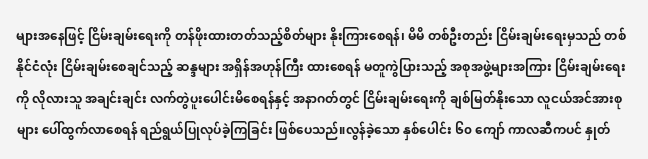များအနေဖြင့် ငြိမ်းချမ်းရေးကို တန်ဖိုးထားတတ်သည့်စိတ်များ နိုးကြားစေရန်၊ မိမိ တစ်ဦးတည်း ငြိမ်းချမ်းရေးမှသည် တစ်နိုင်ငံလုံး ငြိမ်းချမ်းစေချင်သည့် ဆန္ဒများ အရှိန်အဟုန်ကြီး ထားစေရန် မတူကွဲပြားသည့် အစုအဖွဲ့များအကြား ငြိမ်းချမ်းရေးကို လိုလားသူ အချင်းချင်း လက်တွဲပူးပေါင်းမိစေရန်နှင့် အနာဂတ်တွင် ငြိမ်းချမ်းရေးကို ချစ်မြတ်နိုးသော လူငယ်အင်အားစုများ ပေါ်ထွက်လာစေရန် ရည်ရွယ်ပြုလုပ်ခဲ့ကြခြင်း ဖြစ်ပေသည်။လွန်ခဲ့သော နှစ်ပေါင်း ၆၀ ကျော် ကာလဆီကပင် နှုတ်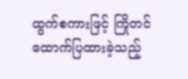ထွက်စကားဖြင့် ကြိုတင်ထောက်ပြထားခဲ့သည့်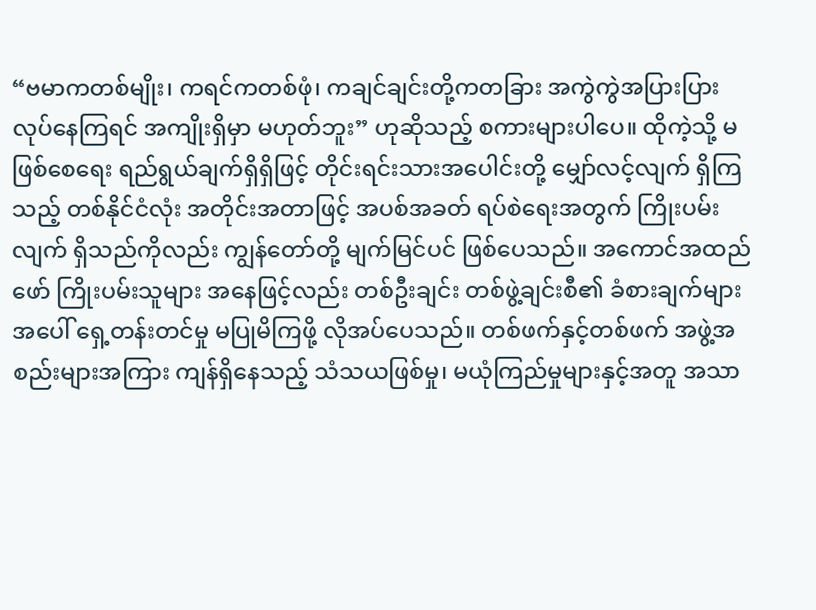“ဗမာကတစ်မျိုး၊ ကရင်ကတစ်ဖုံ၊ ကချင်ချင်းတို့ကတခြား အကွဲကွဲအပြားပြား လုပ်နေကြရင် အကျိုးရှိမှာ မဟုတ်ဘူး” ဟုဆိုသည့် စကားများပါပေ။ ထိုကဲ့သို့ မဖြစ်စေရေး ရည်ရွယ်ချက်ရှိရှိဖြင့် တိုင်းရင်းသားအပေါင်းတို့ မျှော်လင့်လျက် ရှိကြသည့် တစ်နိုင်ငံလုံး အတိုင်းအတာဖြင့် အပစ်အခတ် ရပ်စဲရေးအတွက် ကြိုးပမ်းလျက် ရှိသည်ကိုလည်း ကျွန်တော်တို့ မျက်မြင်ပင် ဖြစ်ပေသည်။ အကောင်အထည်ဖော် ကြိုးပမ်းသူများ အနေဖြင့်လည်း တစ်ဦးချင်း တစ်ဖွဲ့ချင်းစီ၏ ခံစားချက်များအပေါ် ရှေ့တန်းတင်မှု မပြုမိကြဖို့ လိုအပ်ပေသည်။ တစ်ဖက်နှင့်တစ်ဖက် အဖွဲ့အစည်းများအကြား ကျန်ရှိနေသည့် သံသယဖြစ်မှု၊ မယုံကြည်မှုများနှင့်အတူ အသာ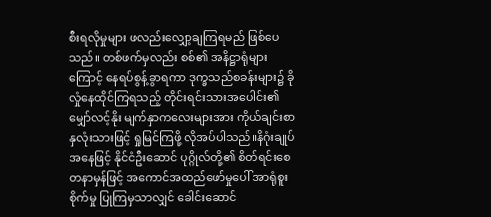စီးရလိုမှုများ ဖလည်းလျှော့ချကြရမည် ဖြစ်ပေသည်။ တစ်ဖက်မှလည်း စစ်၏ အနိဋ္ဌာရုံများကြောင့် နေရပ်စွန့်ခွာရကာ ဒုက္ခသည်စခန်းများ၌ ခိုလှုံနေထိုင်ကြရသည့် တိုင်းရင်းသားအပေါင်း၏ မျှော်လင့်နိုး မျက်နှာကလေးများအား ကိုယ်ချင်းစာ နှလုံးသားဖြင့် ရှုမြင်ကြဖို့ လိုအပ်ပါသည်။နိဂုံးချုပ် အနေဖြင့် နိုင်ငံဦးဆောင် ပုဂ္ဂိုလ်တို့၏ စိတ်ရင်းစေတနာမှန်ဖြင့် အကောင်အထည်ဖော်မှုပေါ် အာရုံစူးစိုက်မှု ပြုကြမှသာလျှင် ခေါင်းဆောင်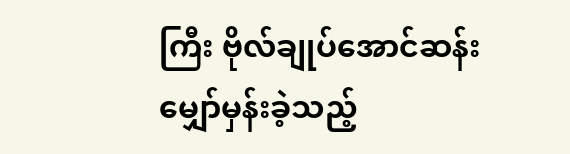ကြီး ဗိုလ်ချုပ်အောင်ဆန်း မျှော်မှန်းခဲ့သည့်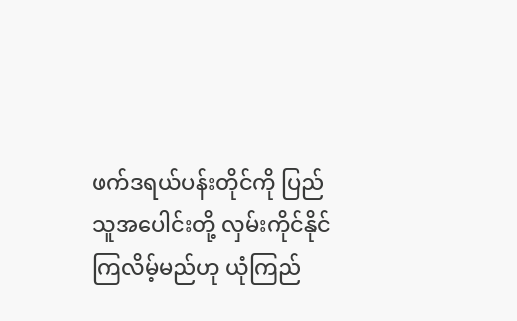ဖက်ဒရယ်ပန်းတိုင်ကို ပြည်သူအပေါင်းတို့ လှမ်းကိုင်နိုင်ကြလိမ့်မည်ဟု ယုံကြည်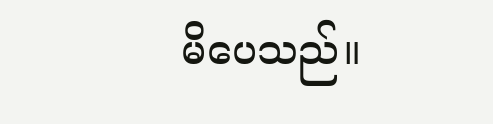မိပေသည်။